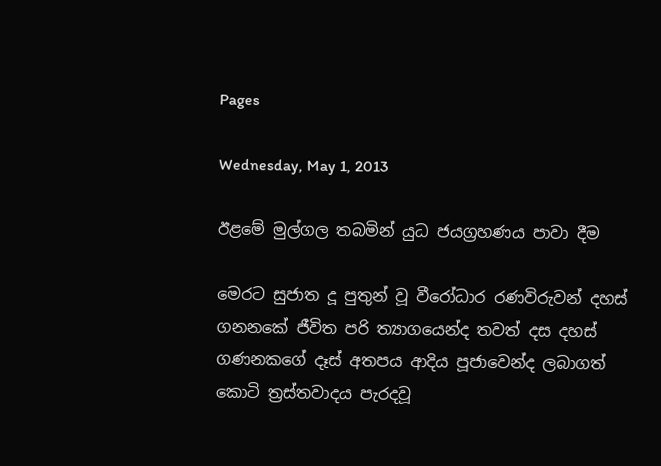Pages

Wednesday, May 1, 2013

ඊළමේ මුල්ගල තබමින් යුධ ජයග්‍රහණය පාවා දීම

මෙරට සුජාත දූ පුතුන් වූ වීරෝධාර රණවිරුවන් දහස් ගනනකේ ජීවිත පරි ත්‍යාගයෙන්ද තවත් දස දහස් ගණනකගේ දෑස් අතපය ආදිය පූජාවෙන්ද ලබාගත් කොටි ත්‍රස්තවාදය පැරදවූ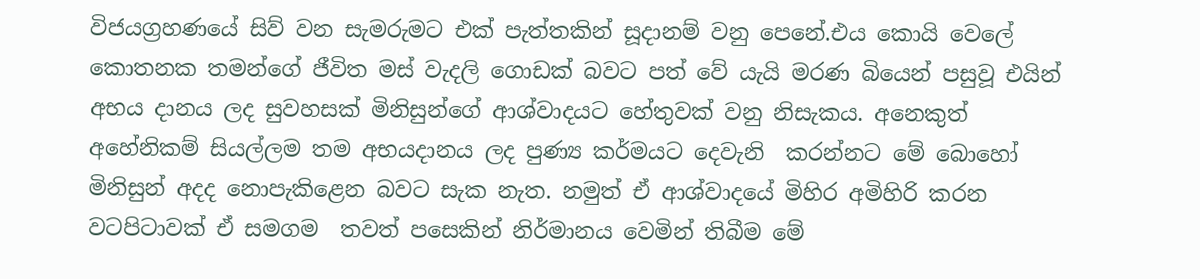විජයග්‍රහණයේ සිව් වන සැමරුමට එක් පැත්තකින් සූදානම් වනු පෙනේ.එය කොයි වෙලේ කොතනක තමන්ගේ ජීවිත මස් වැදලි ගොඩක් බවට පත් වේ යැයි මරණ බියෙන් පසුවූ එයින්  අභය දානය ලද සුවහසක් මිනිසුන්ගේ ආශ්වාදයට හේතුවක් වනු නිසැකය. අනෙකුත් අහේනිකම් සියල්ලම තම අභයදානය ලද පුණ්‍ය කර්මයට දෙවැනි  කරන්නට මේ බොහෝ මිනිසුන් අදද නොපැකිළෙන බවට සැක නැත. නමුත් ඒ ආශ්වාදයේ මිහිර අමිහිරි කරන වටපිටාවක් ඒ සමගම  තවත් පසෙකින් නිර්මානය වෙමින් තිබීම මේ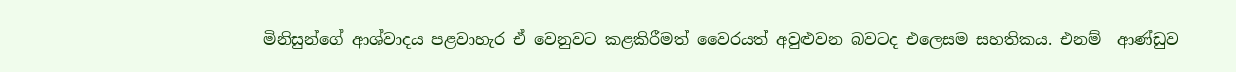මිනිසුන්ගේ ආශ්වාදය පළවාහැර ඒ වෙනුවට කළකිරීමත් වෛරයත් අවුළුවන බවටද එලෙසම සහතිකය. එනම්  ආණ්ඩුව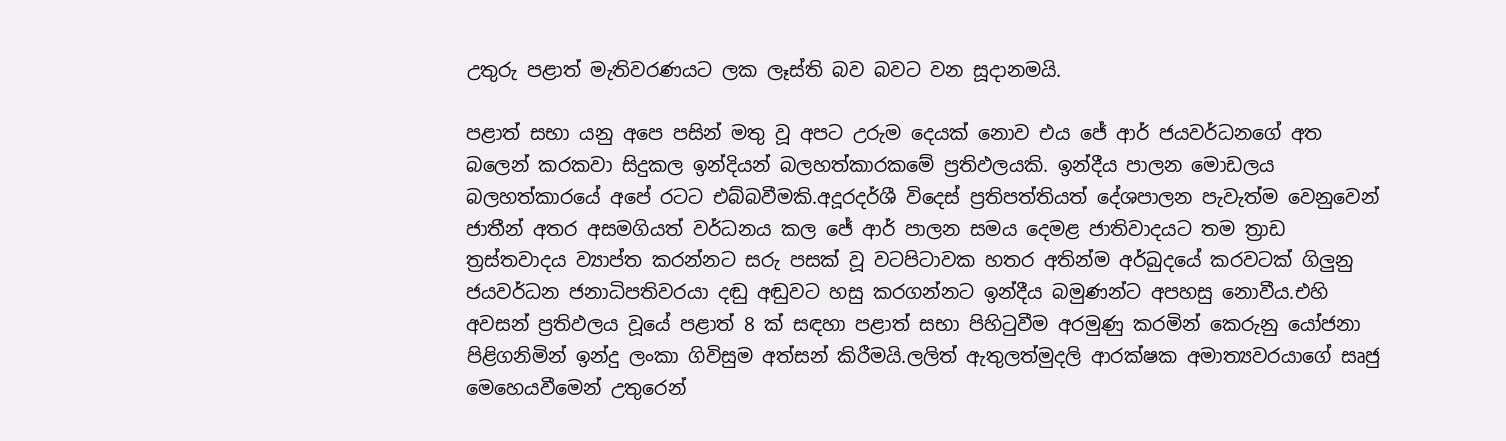උතුරු පළාත් මැතිවරණයට ලක ලෑස්ති බව බවට වන සූදානමයි.

පළාත් සභා යනු අපෙ පසින් මතු වූ අපට උරුම දෙයක් නොව එය ජේ ආර් ජයවර්ධනගේ අත බලෙන් කරකවා සිදුකල ඉන්දියන් බලහත්කාරකමේ ප්‍රතිඵලයකි. ඉන්දීය පාලන මොඩලය බලහත්කාරයේ අපේ රටට එබ්බවීමකි.අදූරදර්ශී විදෙස් ප්‍රතිපත්තියත් දේශපාලන පැවැත්ම වෙනුවෙන් ජාතීන් අතර අසමගියත් වර්ධනය කල ජේ ආර් පාලන සමය දෙමළ ජාතිවාදයට තම ත්‍රාඩ ත්‍රස්තවාදය ව්‍යාප්ත කරන්නට සරු පසක් වූ වටපිටාවක හතර අතින්ම අර්බුදයේ කරවටක් ගිලුනු ජයවර්ධන ජනාධිපතිවරයා දඬු අඬුවට හසු කරගන්නට ඉන්දීය බමුණන්ට අපහසු නොවීය.එහි අවසන් ප්‍රතිඵලය වූයේ පළාත් 8 ක් සඳහා පළාත් සභා පිහිටුවීම අරමුණු කරමින් කෙරුනු යෝජනා පිළිගනිමින් ඉන්දු ලංකා ගිවිසුම අත්සන් කිරීමයි.ලලිත් ඇතුලත්මුදලි ආරක්ෂක අමාත්‍යවරයාගේ සෘජු මෙහෙයවීමෙන් උතුරෙන්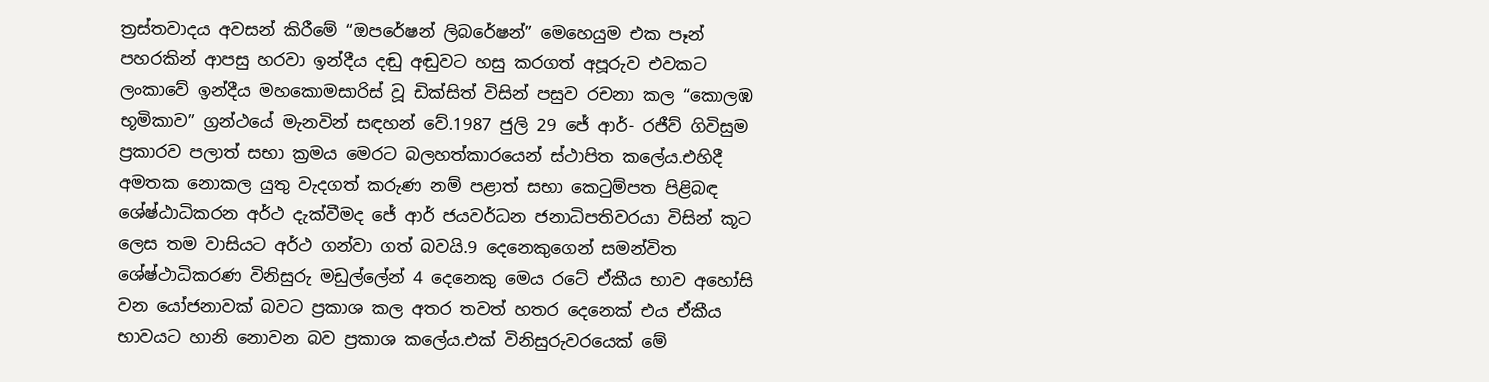ත්‍රස්තවාදය අවසන් කිරීමේ “ඔපරේෂන් ලිබරේෂන්” මෙහෙයුම එක පෑන් පහරකින් ආපසු හරවා ඉන්දීය දඬු අඬුවට හසු කරගත් අපූරුව එවකට ලංකාවේ ඉන්දීය මහකොමසාරිස් වූ ඩික්සිත් විසින් පසුව රචනා කල “කොලඹ භූමිකාව” ග්‍රන්ථයේ මැනවින් සඳහන් වේ.1987 ජුලි 29 ජේ ආර්- රජීව් ගිවිසුම ප්‍රකාරව පලාත් සභා ක්‍රමය මෙරට බලහත්කාරයෙන් ස්ථාපිත කලේය.එහිදී අමතක නොකල යුතු වැදගත් කරුණ නම් පළාත් සභා කෙටුම්පත පිළිබඳ ශේෂ්ඨාධිකරන අර්ථ දැක්වීමද ජේ ආර් ජයවර්ධන ජනාධිපතිවරයා විසින් කූට ලෙස තම වාසියට අර්ථ ගන්වා ගත් බවයි.9 දෙනෙකුගෙන් සමන්විත ශේෂ්ථාධිකරණ විනිසුරු මඩුල්ලේන් 4 දෙනෙකු මෙය රටේ ඒකීය භාව අහෝසි වන යෝජනාවක් බවට ප්‍රකාශ කල අතර තවත් හතර දෙනෙක් එය ඒකීය භාවයට හානි නොවන බව ප්‍රකාශ කලේය.එක් විනිසුරුවරයෙක් මේ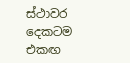ස්ථාවර දෙකටම එකඟ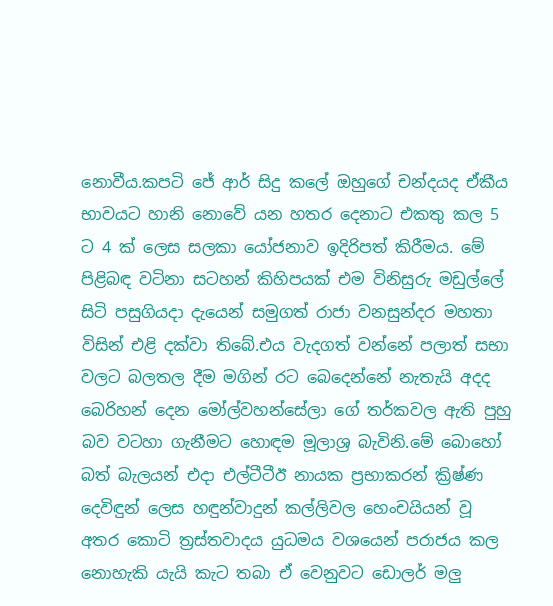නොවීය.කපටි ජේ ආර් සිදු කලේ ඔහුගේ චන්දයද ඒකීය භාවයට හානි නොවේ යන හතර දෙනාට එකතු කල 5 ට 4 ක් ලෙස සලකා යෝජනාව ඉදිරිපත් කිරීමය. මේ පිළිබඳ වටිනා සටහන් කිහිපයක් එම විනිසුරු මඩුල්ලේ සිටි පසුගියදා දැයෙන් සමුගත් රාජා වනසුන්දර මහතා විසින් එළි දක්වා තිබේ.එය වැදගත් වන්නේ පලාත් සභා වලට බලතල දීම මගින් රට බෙදෙන්නේ නැතැයි අදද බෙරිහන් දෙන මෝල්වහන්සේලා ගේ තර්කවල ඇති පුහු බව වටහා ගැනීමට හොඳම මූලාශ්‍ර බැවිනි.මේ බොහෝ බත් බැලයන් එදා එල්ටීටීඊ නායක ප්‍රභාකරන් ක්‍රිෂ්ණ දෙවිඳුන් ලෙස හඳුන්වාදුන් කල්ලිවල හෙංචයියන් වූ අතර කොටි ත්‍රස්තවාදය යුධමය වශයෙන් පරාජය කල නොහැකි යැයි කැට තබා ඒ වෙනුවට ඩොලර් මලු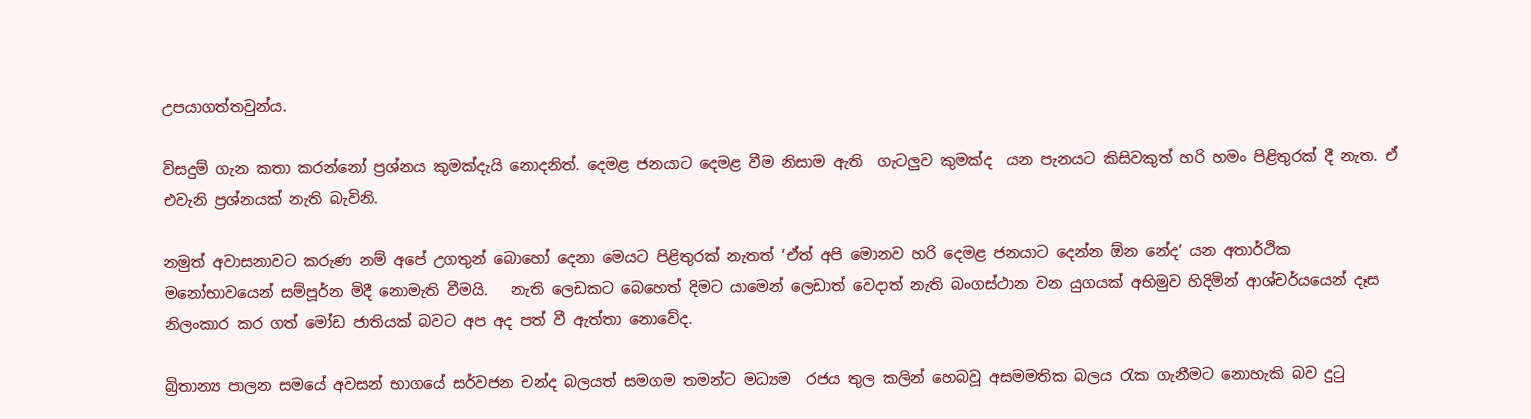උපයාගත්තවුන්ය.

විසදුම් ගැන කතා කරන්නෝ ප්‍රශ්නය කුමක්දැයි නොදනිත්. දෙමළ ජනයාට දෙමළ වීම නිසාම ඇති  ගැටලුව කුමක්ද  යන පැනයට කිසිවකුත් හරි හමං පිළිතුරක් දී නැත. ඒ එවැනි ප්‍රශ්නයක් නැති බැවිනි.

නමුත් අවාසනාවට කරුණ නම් අපේ උගතුන් බොහෝ දෙනා මෙයට පිළිතුරක් නැතත් ‘ඒත් අපි මොනව හරි දෙමළ ජනයාට දෙන්න ඕන නේද’ යන අතාර්ථික මනෝභාවයෙන් සම්පූර්න මිදී නොමැති වීමයි.   නැති ලෙඩකට බෙහෙත් දිමට යාමෙන් ලෙඩාත් වෙදාත් නැති බංගස්ථාන වන යුගයක් අභිමුව හිදිමින් ආශ්චර්යයෙන් දෑස නිලංකාර කර ගත් මෝඩ ජාතියක් බවට අප අද පත් වී ඇත්තා නොවේද.

බ්‍රිතාන්‍ය පාලන සමයේ අවසන් භාගයේ සර්වජන චන්ද බලයත් සමගම තමන්ට මධ්‍යම  රජය තුල කලින් හෙබවූ අසමමතික බලය රැක ගැනීමට නොහැකි බව දුටු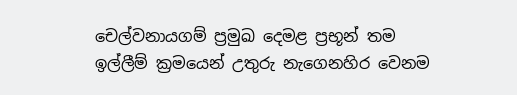චෙල්වනායගම් ප්‍රමුඛ දෙමළ ප්‍රභූන් තම ඉල්ලීම් ක්‍රමයෙන් උතුරු නැගෙනහිර වෙනම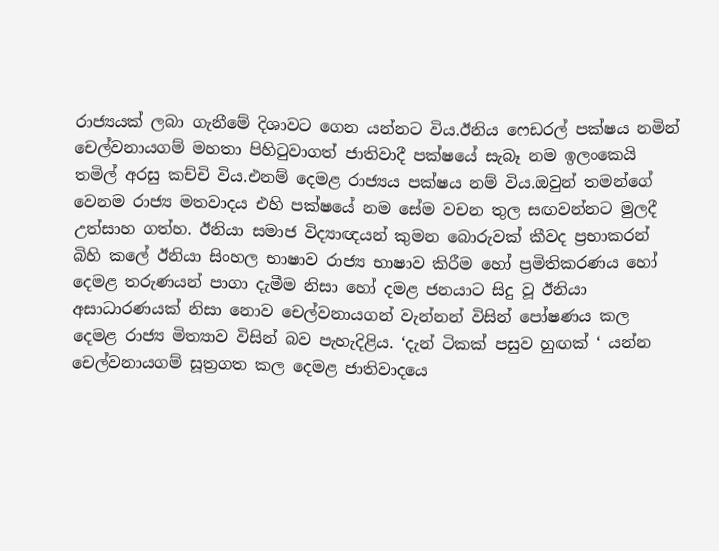රාජ්‍යයක් ලබා ගැනීමේ දිශාවට ගෙන යන්නට විය.ඊනිය ෆෙඩරල් පක්ෂය නමින් චෙල්වනායගම් මහතා පිහිටුවාගත් ජාතිවාදී පක්ෂයේ සැබෑ නම ඉලංකෙයි තමිල් අරසු කච්චි විය.එනම් දෙමළ රාජ්‍යය පක්ෂය නම් විය.ඔවුන් තමන්ගේ වෙනම රාජ්‍ය මතවාදය එහි පක්ෂයේ නම සේම වචන තුල සඟවන්නට මුලදී උත්සාහ ගත්හ. ඊනියා සමාජ විද්‍යාඥයන් කුමන බොරුවක් කීවද ප්‍රභාකරන් බිහි කලේ ඊනියා සිංහල භාෂාව රාජ්‍ය භාෂාව කිරීම හෝ ප්‍රමිතිකරණය හෝ දෙමළ තරුණයන් පාගා දැමීම නිසා හෝ දමළ ජනයාට සිදු වූ ඊනියා අසාධාරණයක් නිසා නොව චෙල්වනායගන් වැන්නන් විසින් පෝෂණය කල දෙමළ රාජ්‍ය මිත්‍යාව විසින් බව පැහැදිළිය. ‘දැන් ටිකක් පසුව හුඟක් ‘ යන්න චෙල්වනායගම් සූත්‍රගත කල දෙමළ ජාතිවාදයෙ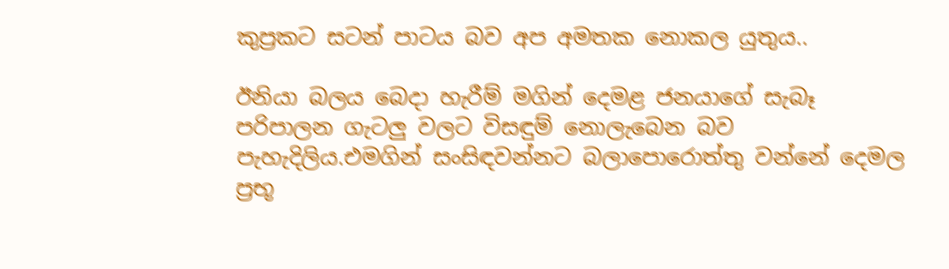කුප්‍රකට සටන් පාටය බව අප අමතක නොකල යුතුය..

ඊනියා බලය බෙදා හැරීම් මගින් දෙමළ ජනයාගේ සැබෑ පරිපාලන ගැටලු වලට විසඳුම් නොලැබෙන බව පැහැදිලිය.එමගින් සංසිඳවන්නට බලාපොරොත්තු වන්නේ දෙමල ප්‍රභූ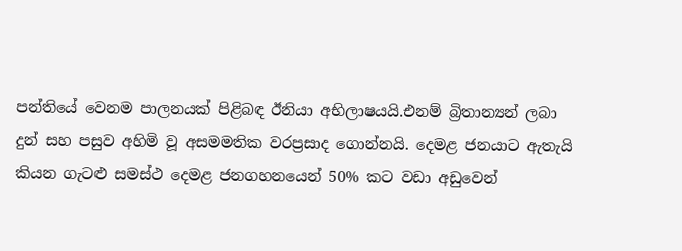පන්තියේ වෙනම පාලනයක් පිළිබඳ ඊනියා අභිලාෂයයි.එනම් බ්‍රිතාන්‍යන් ලබා දුන් සහ පසුව අහිමි වූ අසමමතික වරප්‍රසාද ගොන්නයි. දෙමළ ජනයාට ඇතැයි කියන ගැටළු සමස්ථ දෙමළ ජනගහනයෙන් 50% කට වඩා අඩුවෙන්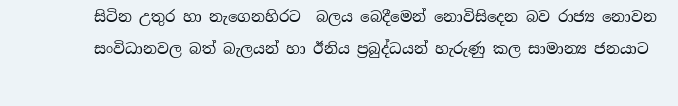සිටින උතුර හා නැගෙනහිරට  බලය බෙදීමෙන් නොවිසිදෙන බව රාජ්‍ය නොවන සංවිධානවල බත් බැලයන් හා ඊනිය ප්‍රබුද්ධයන් හැරුණු කල සාමාන්‍ය ජනයාට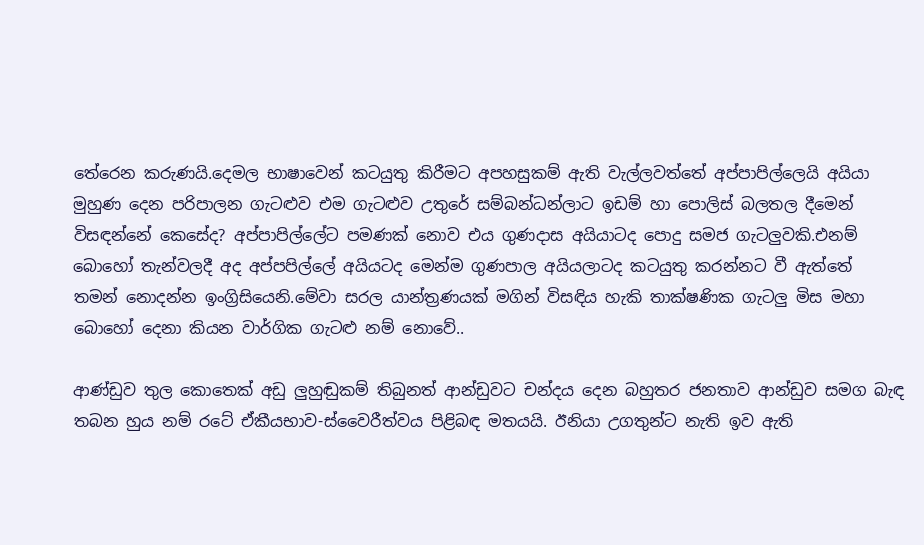තේරෙන කරුණයි.දෙමල භාෂාවෙන් කටයුතු කිරීමට අපහසුකම් ඇති වැල්ලවත්තේ අප්පාපිල්ලෙයි අයියා මුහුණ දෙන පරිපාලන ගැටළුව එම ගැටළුව උතුරේ සම්බන්ධන්ලාට ඉඩම් හා පොලිස් බලතල දීමෙන් විසඳන්නේ කෙසේද? අප්පාපිල්ලේට පමණක් නොව එය ගුණදාස අයියාටද පොදු සමජ ගැටලුවකි.එනම් බොහෝ තැන්වලදී අද අප්පපිල්ලේ අයියටද මෙන්ම ගුණපාල අයියලාටද කටයුතු කරන්නට වී ඇත්තේ තමන් නොදන්න ඉංග්‍රිසියෙනි.මේවා සරල යාන්ත්‍රණයක් මගින් විසඳිය හැකි තාක්ෂණික ගැටලු මිස මහා බොහෝ දෙනා කියන වාර්ගික ගැටළු නම් නොවේ..

ආණ්ඩුව තුල කොතෙක් අඩු ලුහුඬුකම් තිබුනත් ආන්ඩුවට චන්දය දෙන බහුතර ජනතාව ආන්ඩුව සමග බැඳ තබන හුය නම් රටේ ඒකීයභාව-ස්වෛරීත්වය පිළිබඳ මතයයි. ඊනියා උගතුන්ට නැති ඉව ඇති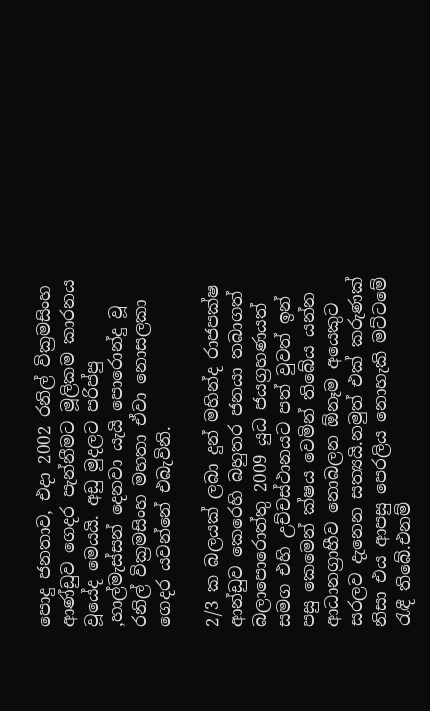පොදු ජනතාව, එදා 2002 රනිල් වික්‍රමසිංහ ආණ්ඩුව ගෙදර පැන්නීමට මූලිකම කාරනය වූයේද මෙයයි. අඩු මුදලට පරිප්පු ,හාල්මැස්සන් දෙනවා යැයි පොරොන්දු වූ රනිල් වික්‍රමසිංහ මහතා ඒවා නොසලකා ගෙදර යවන්නේ එබැවිනි.

2/3 ක බලයක් ලබා දුන් මහින්ද රාජපක්ෂ ආන්ඩුව කෙරෙහි බහුතර ජනයා තබාගත් බලාපොරොත්තු 2009 යුධ ජයග්‍රහණයත් සමග එහි උච්චස්ථානයට පත් වුවත් ඉන් පසු කෙමෙන් ක්ෂය වෙමින් තිබේය යන්න ආධානග්‍රාහීව නොබලන ඕනෑම අයෙකුට සරලව දැනෙන සත්‍යයි.නමුත් එක් කරුණක් නිසා එය ආපසු පෙරලිය නොහැකි මට්ටමේ රැඳී තිබේ.එනම්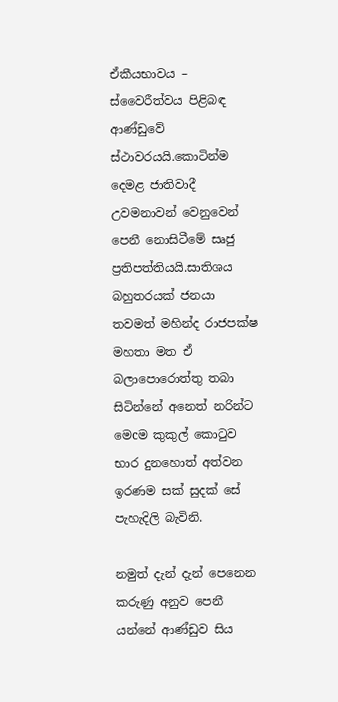ඒකීයභාවය – ස්වෛරීත්වය පිළිබඳ ආණ්ඩුවේ ස්ථාවරයයි.කොටින්ම දෙමළ ජාතිවාදී උවමනාවන් වෙනුවෙන් පෙනී නොසිටීමේ සෘජු ප්‍රතිපත්තියයි.සාතිශය බහුතරයක් ජනයා තවමත් මහින්ද රාජපක්ෂ මහතා මත ඒ බලාපොරොත්තු තබා සිටින්නේ අනෙත් නරින්ට මෙcම කුකුල් කොටුව භාර දුනහොත් අත්වන ඉරණම සක් සුදක් සේ පැහැදිලි බැවිනි.

නමුත් දැන් දැන් පෙනෙන කරුණු අනුව පෙනී යන්නේ ආණ්ඩුව සිය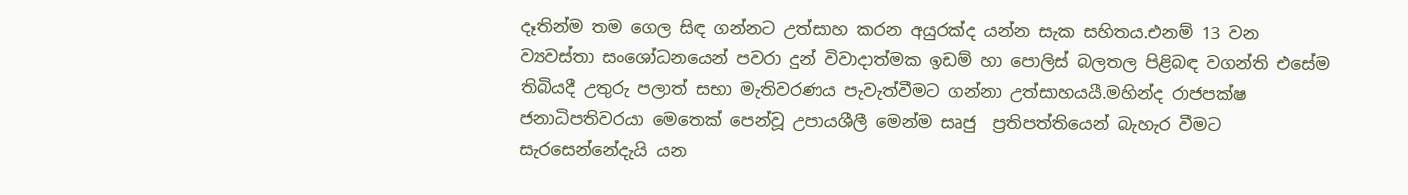දෑතින්ම තම ගෙල සිඳ ගන්නට උත්සාහ කරන අයුරක්ද යන්න සැක සහිතය.එනම් 13 වන ව්‍යවස්තා සංශෝධනයෙන් පවරා දුන් විවාදාත්මක ඉඩම් හා පොලිස් බලතල පිළිබඳ වගන්ති එසේම තිබියදී උතුරු පලාත් සභා මැතිවරණය පැවැත්වීමට ගන්නා උත්සාහයයී.මහින්ද රාජපක්ෂ ජනාධිපතිවරයා මෙතෙක් පෙන්වූ උපායශීලී මෙන්ම සෘජු  ප්‍රතිපත්තියෙන් බැහැර වීමට සැරසෙන්නේදැයි යන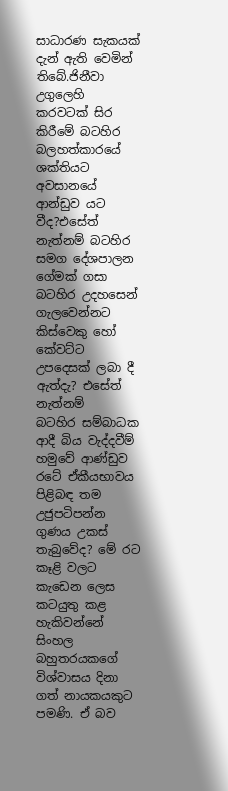සාධාරණ සැකයක් දැන් ඇති වෙමින් තිබේ.ජිනීවා උගුලෙහි කරවටක් සිර කිරීමේ බටහිර බලහත්කාරයේ ශක්තියට අවසානයේ ආන්ඩුව යට වීද?එසේත් නැත්නම් බටහිර සමග දේශපාලන ගේමක් ගසා බටහිර උදහසෙන් ගැලවෙන්නට කිස්වෙකු හෝ කේවට්ට උපදෙසක් ලබා දී ඇත්දැ? එසේත් නැත්නම්   බටහිර සම්බාධක ආදී බිය වැද්දවීම් හමුවේ ආණ්ඩුව  රටේ ඒකීයභාවය පිළිබඳ තම උජුපටිපන්න ගුණය උකස් තැබුවේද? මේ රට කෑළි වලට කැඩෙන ලෙස කටයුතු කළ හැකිවන්නේ සිංහල බහුතරයකගේ විශ්වාසය දිනා ගත් නායකයකුට පමණි. ඒ බව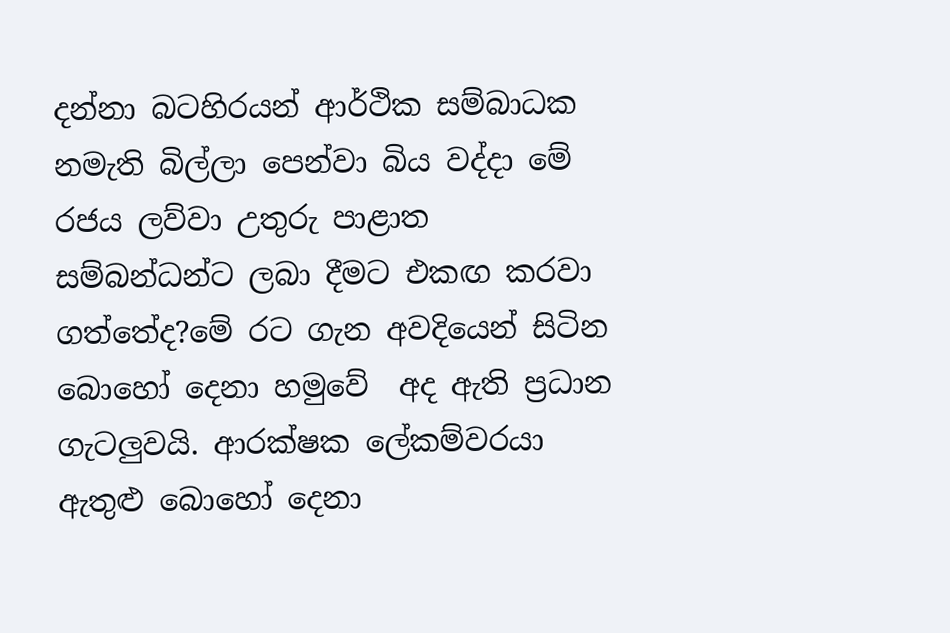දන්නා බටහිරයන් ආර්ථික සම්බාධක නමැති බිල්ලා පෙන්වා බිය වද්දා මේ රජය ලව්වා උතුරු පාළාත සම්බන්ධන්ට ලබා දීමට එකඟ කරවා ගත්තේද?මේ රට ගැන අවදියෙන් සිටින බොහෝ දෙනා හමුවේ  අද ඇති ප්‍රධාන ගැටලුවයි. ආරක්ෂක ලේකම්වරයා ඇතුළු බොහෝ දෙනා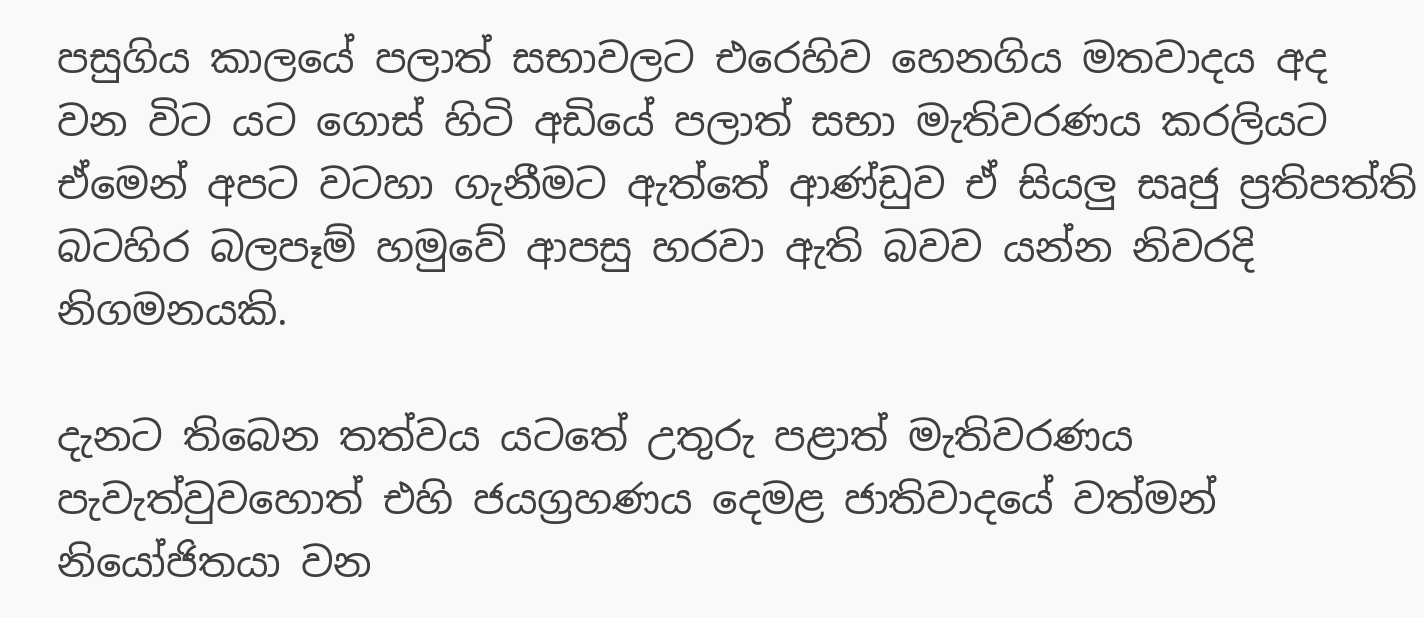පසුගිය කාලයේ පලාත් සභාවලට එරෙහිව හෙනගිය මතවාදය අද වන විට යට ගොස් හිටි අඩියේ පලාත් සභා මැතිවරණය කරලියට ඒමෙන් අපට වටහා ගැනීමට ඇත්තේ ආණ්ඩුව ඒ සියලු සෘජු ප්‍රතිපත්ති බටහිර බලපෑම් හමුවේ ආපසු හරවා ඇති බවව යන්න නිවරදි නිගමනයකි.

දැනට තිබෙන තත්වය යටතේ උතුරු පළාත් මැතිවරණය පැවැත්වුවහොත් එහි ජයග්‍රහණය දෙමළ ජාතිවාදයේ වත්මන් නියෝජිතයා වන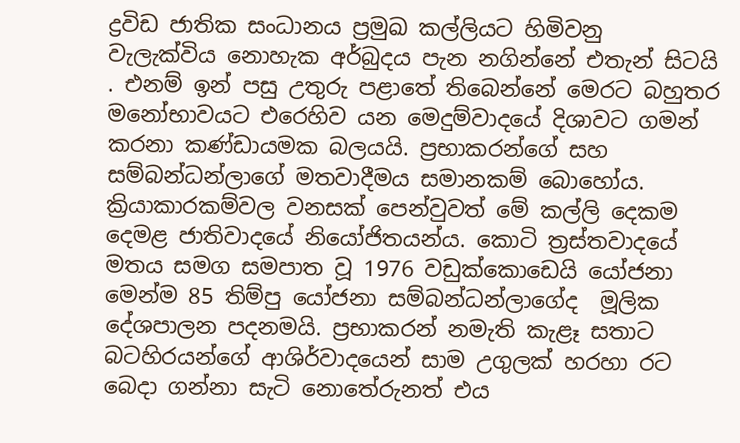ද්‍රවිඩ ජාතික සංධානය ප්‍රමුඛ කල්ලියට හිමිවනු වැලැක්විය නොහැක අර්බුදය පැන නගින්නේ එතැන් සිටයි . එනම් ඉන් පසු උතුරු පළාතේ තිබෙන්නේ මෙරට බහුතර මනෝභාවයට එරෙහිව යන මෙදුම්වාදයේ දිශාවට ගමන් කරනා කණ්ඩායමක බලයයි. ප්‍රභාකරන්ගේ සහ සම්බන්ධන්ලාගේ මතවාදීමය සමානකම් බොහෝය. ක්‍රියාකාරකම්වල වනසක් පෙන්වුවත් මේ කල්ලි දෙකම දෙමළ ජාතිවාදයේ නියෝජිතයන්ය. කොටි ත්‍රස්තවාදයේ මතය සමග සමපාත වූ 1976 වඩුක්කොඩෙයි යෝජනා මෙන්ම 85 තිම්පු යෝජනා සම්බන්ධන්ලාගේද  මූලික දේශපාලන පදනමයි. ප්‍රභාකරන් නමැති කැළෑ සතාට බටහිරයන්ගේ ආශිර්වාදයෙන් සාම උගුලක් හරහා රට බෙදා ගන්නා සැටි නොතේරුනත් එය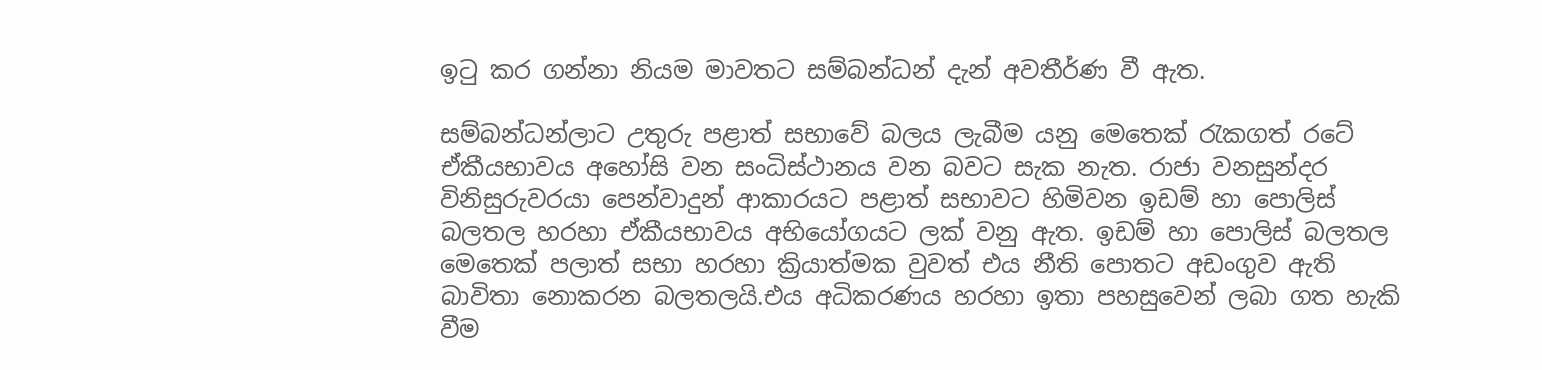ඉටු කර ගන්නා නියම මාවතට සම්බන්ධන් දැන් අවතීර්ණ වී ඇත.

සම්බන්ධන්ලාට උතුරු පළාත් සභාවේ බලය ලැබීම යනු මෙතෙක් රැකගත් රටේ ඒකීයභාවය අහෝසි වන සංධිස්ථානය වන බවට සැක නැත. රාජා වනසුන්දර විනිසුරුවරයා පෙන්වාදුන් ආකාරයට පළාත් සභාවට හිමිවන ඉඩම් හා පොලිස් බලතල හරහා ඒකීයභාවය අභියෝගයට ලක් වනු ඇත. ඉඩම් හා පොලිස් බලතල මෙතෙක් පලාත් සභා හරහා ක්‍රියාත්මක වුවත් එය නීති පොතට අඩංගුව ඇති බාවිතා නොකරන බලතලයි.එය අධිකරණය හරහා ඉතා පහසුවෙන් ලබා ගත හැකි වීම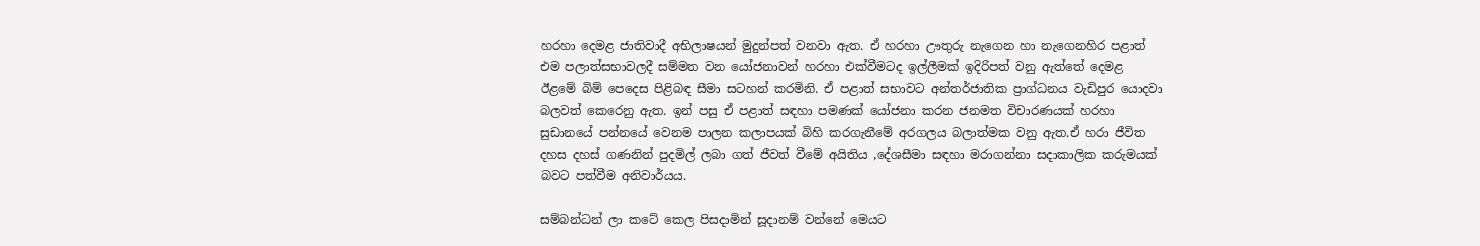හරහා දෙමළ ජාතිවාදී අභිලාෂයන් මුදුන්පත් වනවා ඇත. ඒ හරහා ඌතුරු නැගෙන හා නැගෙනහිර පළාත් එම පලාත්සභාවලදී සම්මත වන යෝජනාවන් හරහා එක්වීමටද ඉල්ලීමක් ඉදිරිපත් වනු ඇත්තේ දෙමළ ඊළමේ බිම් පෙදෙස පිළිබඳ සීමා සටහන් කරමිනි. ඒ පළාත් සභාවට අන්තර්ජාතික ප්‍රාග්ධනය වැඩිපුර යොදවා බලවත් කෙරෙනු ඇත. ඉන් පසු ඒ පළාත් සඳහා පමණක් යෝජනා කරන ජනමත විචාරණයක් හරහා සුඩානයේ පන්නයේ වෙනම පාලන කලාපයක් බිහි කරගැනීමේ අරගලය බලාත්මක වනු ඇත.ඒ හරා ජීවිත දහස දහස් ගණනින් පුදමිල් ලබා ගත් ජීවත් වීමේ අයිතිය ,දේශසීමා සඳහා මරාගන්නා සදාකාලික කරුමයක් බවට පත්වීම අනිවාර්යය.

සම්බන්ධන් ලා කටේ කෙල පිසදාමින් සූදානම් වන්නේ මෙයට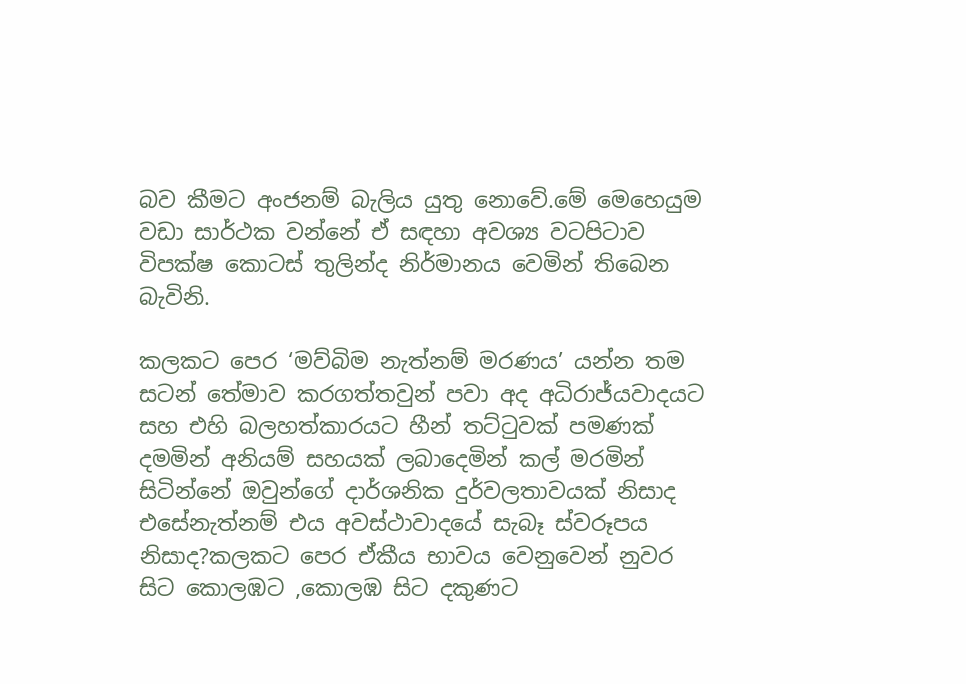බව කීමට අංජනම් බැලිය යුතු නොවේ.මේ මෙහෙයුම වඩා සාර්ථක වන්නේ ඒ සඳහා අවශ්‍ය වටපිටාව විපක්ෂ කොටස් තුලින්ද නිර්මානය වෙමින් තිබෙන බැවිනි.

කලකට පෙර ‘මව්බිම නැත්නම් මරණය’ යන්න තම සටන් තේමාව කරගත්තවුන් පවා අද අධිරාජ්යවාදයට සහ එහි බලහත්කාරයට හීන් තට්ටුවක් පමණක් දමමින් අනියම් සහයක් ලබාදෙමින් කල් මරමින් සිටින්නේ ඔවුන්ගේ දාර්ශනික දුර්වලතාවයක් නිසාද එසේනැත්නම් එය අවස්ථාවාදයේ සැබෑ ස්වරූපය නිසාද?කලකට පෙර ඒකීය භාවය වෙනුවෙන් නුවර සිට කොලඹට ,කොලඹ සිට දකුණට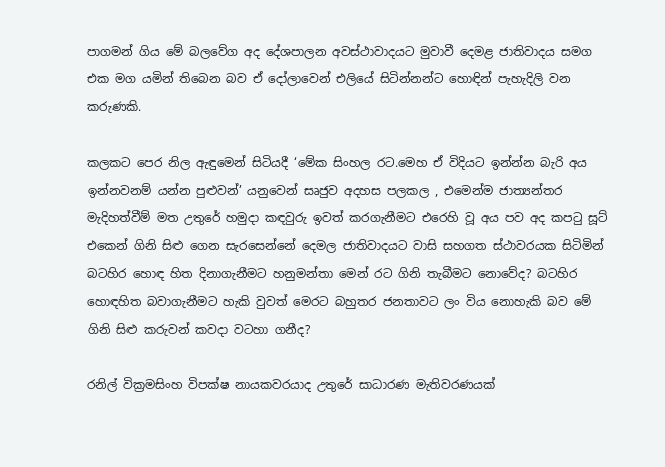පාගමන් ගිය මේ බලවේග අද දේශපාලන අවස්ථාවාදයට මුවාවී දෙමළ ජාතිවාදය සමග එක මග යමින් තිබෙන බව ඒ දෝලාවෙන් එලියේ සිටින්නන්ට හොඳින් පැහැදිලි වන කරුණකි.

කලකට පෙර නිල ඇඳුමෙන් සිටියදී ‘මේක සිංහල රට.මෙහ ඒ විදියට ඉන්න්න බැරි අය ඉන්නවනම් යන්න පුළුවන්’ යනුවෙන් සෘජුව අදහස පලකල , එමෙන්ම ජාත්‍යන්තර මැදිහත්වීම් මත උතුරේ හමුදා කඳවුරු ඉවත් කරගැනීමට එරෙහි වූ අය පව අද කපටු සූට් එකෙන් ගිනි සිළු ගෙන සැරසෙන්නේ දෙමල ජාතිවාදයට වාසි සහගත ස්ථාවරයක සිටිමින් බටහිර හොඳ හිත දිනාගැනීමට හනුමන්තා මෙන් රට ගිනි තැබීමට නොවේද? බටහිර හොඳහිත බවාගැනීමට හැකි වුවත් මෙරට බහුතර ජනතාවට ලං විය නොහැකි බව මේ ගිනි සිළු කරුවන් කවදා වටහා ගනීද?

රනිල් වික්‍රමසිංහ විපක්ෂ නායකවරයාද උතුරේ සාධාරණ මැතිවරණයක්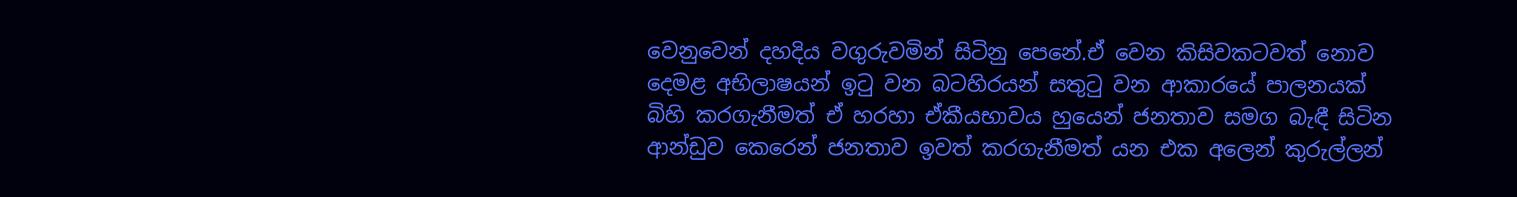වෙනුවෙන් දහදිය වගුරුවමින් සිටිනු පෙනේ.ඒ වෙන කිසිවකටවත් නොව දෙමළ අභිලාෂයන් ඉටු වන බටහිරයන් සතුටු වන ආකාරයේ පාලනයක් බිහි කරගැනීමත් ඒ හරහා ඒකීයභාවය හුයෙන් ජනතාව සමග බැඳී සිටින ආන්ඩුව කෙරෙන් ජනතාව ඉවත් කරගැනීමත් යන එක අලෙන් කුරුල්ලන්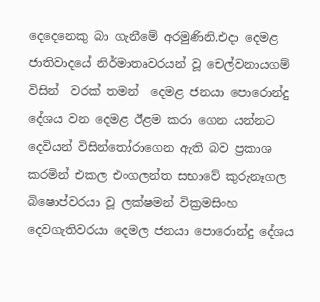දෙදෙනෙකු බා ගැනීමේ අරමුණිනි.එදා දෙමළ ජාතිවාදයේ නිර්මාතෘවරයන් වූ චෙල්වනායගම් විසින්  වරක් තමන්  දෙමළ ජනයා පොරොන්දු දේශය වන දෙමළ ඊළම කරා ගෙන යන්නට දෙවියන් විසින්තෝරාගෙන ඇති බව ප්‍රකාශ කරමින් එකල එංගලන්ත සභාවේ කුරුනෑගල බිෂොප්වරයා වූ ලක්ෂමන් වික්‍රමසිංහ දෙවගැතිවරයා දෙමල ජනයා පොරොන්දු දේශය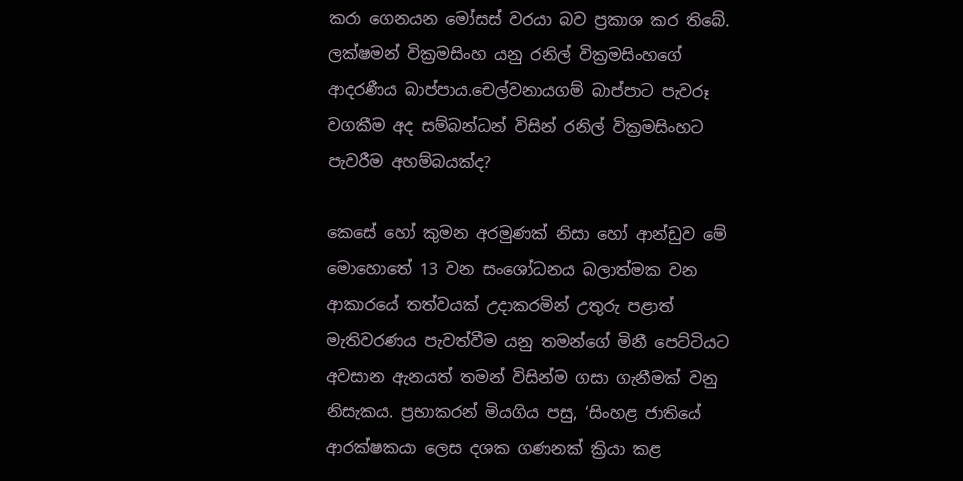කරා ගෙනයන මෝසස් වරයා බව ප්‍රකාශ කර තිබේ. ලක්ෂමන් වික්‍රමසිංහ යනු රනිල් වික්‍රමසිංහගේ ආදරණීය බාප්පාය.චෙල්වනායගම් බාප්පාට පැවරූ වගකීම අද සම්බන්ධන් විසින් රනිල් වික්‍රමසිංහට පැවරීම අහම්බයක්ද?

කෙසේ හෝ කුමන අරමුණක් නිසා හෝ ආන්ඩුව මේ මොහොතේ 13 වන සංශෝධනය බලාත්මක වන ආකාරයේ තත්වයක් උදාකරමින් උතුරු පළාත් මැතිවරණය පැවත්වීම යනු තමන්ගේ මිනී පෙට්ටියට අවසාන ඇනයත් තමන් විසින්ම ගසා ගැනීමක් වනු නිසැකය. ප්‍රභාකරන් මියගිය පසු, ‘සිංහළ ජාතියේ ආරක්ෂකයා ලෙස දශක ගණනක් ක්‍රියා කළ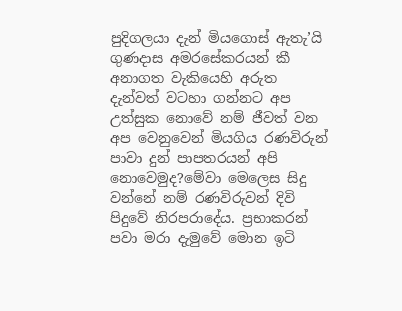පුදිගලයා දැන් මියගොස් ඇතැ’යි ගුණදාස අමරසේකරයන් කී අනාගත වැකියෙහි අරුත දැන්වත් වටහා ගන්නට අප උත්සුක නොවේ නම් ජීවත් වන අප වෙනුවෙන් මියගිය රණවිරුන් පාවා දුන් පාපතරයන් අපි නොවෙමුද?මේවා මෙලෙස සිදු වන්නේ නම් රණවිරුවන් දිවි පිදුවේ නිරපරාදේය. ප්‍රභාකරන් පවා මරා දැමුවේ මොන ඉටි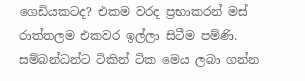ගෙඩියකටද? එකම වරද ප්‍රභාකරන් මස් රාත්තලම එකවර ඉල්ලා සිටීම පම්ණි. සම්බන්ධන්ට ටිකින් ටික මෙය ලබා ගන්න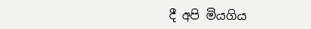දී අපි මියගිය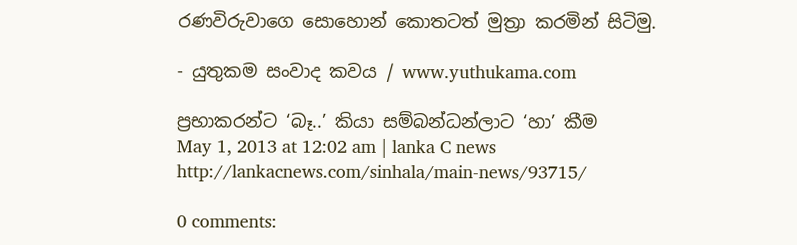රණවිරුවාගෙ සොහොන් කොතටත් මුත්‍රා කරමින් සිටිමු.

- යුතුකම සංවාද කවය / www.yuthukama.com

ප්‍රභාකරන්ට ‘බෑ..’ කියා සම්බන්ධන්ලාට ‘හා’ කීම
May 1, 2013 at 12:02 am | lanka C news
http://lankacnews.com/sinhala/main-news/93715/

0 comments: